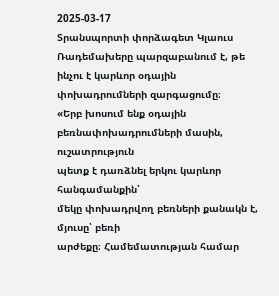2025-03-17
Տրանսպորտի փորձագետ Կլաուս
Ռադեմախերը պարզաբանում է, թե ինչու է կարևոր օդային փոխադրումների զարգացումը։
«Երբ խոսում ենք օդային
բեռնափոխադրումների մասին, ուշատրություն
պետք է դառձնել երկու կարևոր հանգամանքին՝
մեկը փոխադրվող բեռների քանակն է, մյուսը՝ բեռի
արժեքը։ Համեմատության համար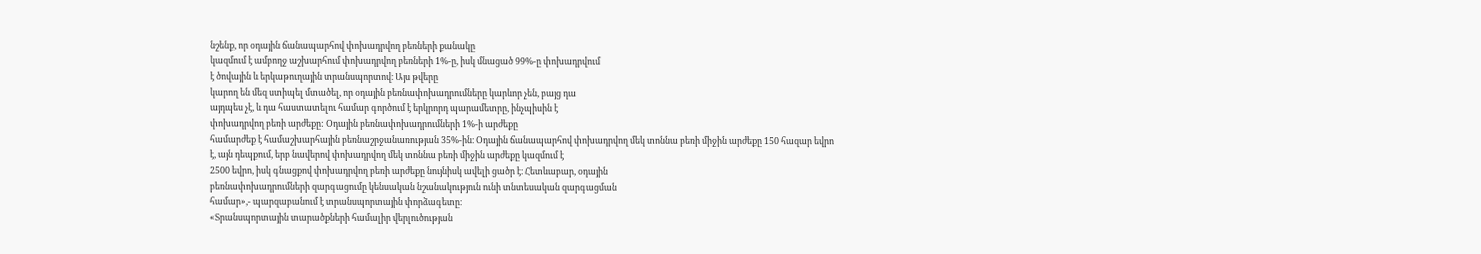նշենք, որ օդային ճանապարհով փոխադրվող բեռների քանակը
կազմում է ամբողջ աշխարհում փոխադրվող բեռների 1%-ը, իսկ մնացած 99%-ը փոխադրվում
է ծովային և երկաթուղային տրանսպորտով։ Այս թվերը
կարող են մեզ ստիպել մտածել, որ օդային բեռնափոխադրումները կարևոր չեն, բայց դա
այդպես չէ, և դա հաստատելու համար գործում է երկրորդ պարամետրը, ինչպիսին է
փոխադրվող բեռի արժեքը: Օդային բեռնափոխադրումների 1%-ի արժեքը
համարժեք է համաշխարհային բեռնաշրջանառության 35%-ին։ Օդային ճանապարհով փոխադրվող մեկ տոննա բեռի միջին արժեքը 150 հազար եվրո
է, այն դեպքում, երբ նավերով փոխադրվող մեկ տոննա բեռի միջին արժեքը կազմում է
2500 եվրո, իսկ գնացքով փոխադրվող բեռի արժեքը նույնիսկ ավելի ցածր է։ Հետևաբար, օդային
բեռնափոխադրումների զարգացումը կենսական նշանակություն ունի տնտեսական զարգացման
համար»,- պարզաբանում է տրանսպորտային փորձագետը։
«Տրանսպորտային տարածքների համալիր վերլուծության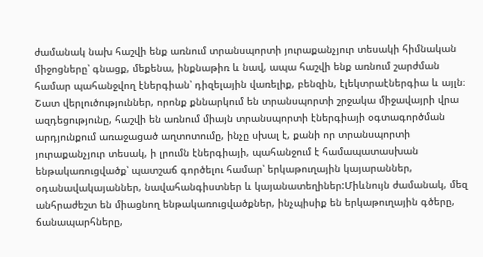ժամանակ նախ հաշվի ենք առնում տրանսպորտի յուրաքանչյուր տեսակի հիմնական միջոցները՝ գնացք, մեքենա, ինքնաթիռ և նավ, ապա հաշվի ենք առնում շարժման համար պահանջվող էներգիան՝ դիզելային վառելիք, բենզին, էլեկտրաէներգիա և այլն։ Շատ վերլուծություններ, որոնք քննարկում են տրանսպորտի շրջակա միջավայրի վրա ազդեցությունը, հաշվի են առնում միայն տրանսպորտի էներգիայի օգտագործման արդյունքում առաջացած աղտոտումը, ինչը սխալ է, քանի որ տրանսպորտի յուրաքանչյուր տեսակ, ի լրումն էներգիայի, պահանջում է համապատասխան ենթակառուցվածք՝ պատշաճ գործելու համար՝ երկաթուղային կայարաններ, օդանավակայաններ, նավահանգիստներ և կայանատեղիներ:Միևնույն ժամանակ, մեզ անհրաժեշտ են միացնող ենթակառուցվածքներ, ինչպիսիք են երկաթուղային գծերը, ճանապարհները,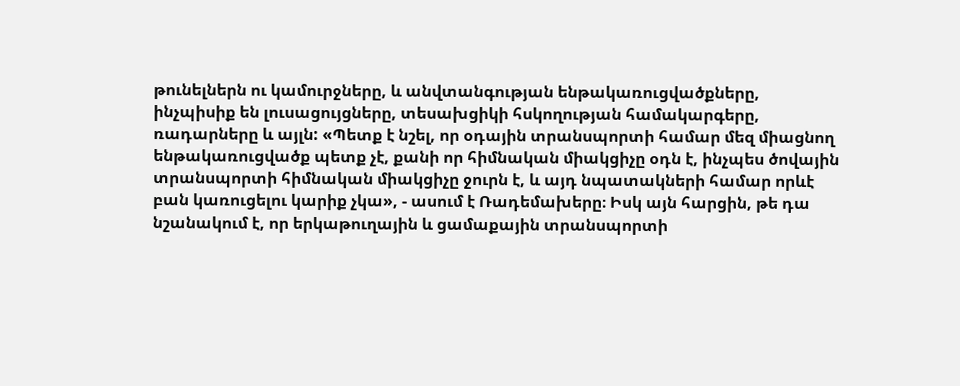թունելներն ու կամուրջները, և անվտանգության ենթակառուցվածքները, ինչպիսիք են լուսացույցները, տեսախցիկի հսկողության համակարգերը, ռադարները և այլն: «Պետք է նշել, որ օդային տրանսպորտի համար մեզ միացնող ենթակառուցվածք պետք չէ, քանի որ հիմնական միակցիչը օդն է, ինչպես ծովային տրանսպորտի հիմնական միակցիչը ջուրն է, և այդ նպատակների համար որևէ բան կառուցելու կարիք չկա», - ասում է Ռադեմախերը։ Իսկ այն հարցին, թե դա նշանակում է, որ երկաթուղային և ցամաքային տրանսպորտի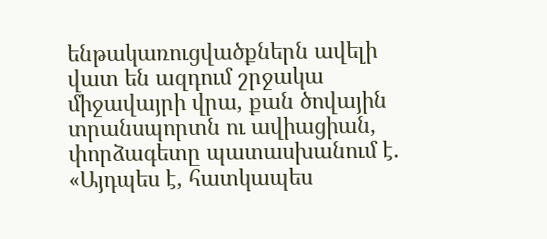ենթակառուցվածքներն ավելի վատ են ազդում շրջակա միջավայրի վրա, քան ծովային տրանսպորտն ու ավիացիան, փորձագետը պատասխանում է. «Այդպես է, հատկապես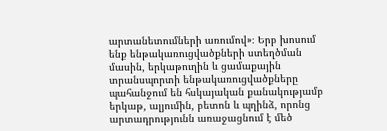արտանետումների առումով»։ Երբ խոսում ենք ենթակառուցվածքների ստեղծման մասին, երկաթուղին և ցամաքային տրանսպորտի ենթակառուցվածքները պահանջում են հսկայական քանակությամբ երկաթ, ալյումին, բետոն և պղինձ, որոնց արտադրությունն առաջացնում է մեծ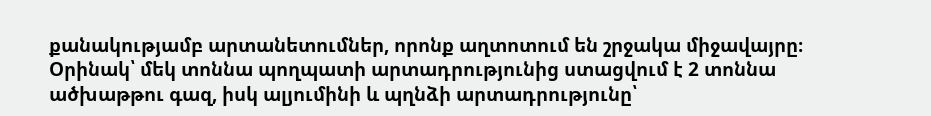քանակությամբ արտանետումներ, որոնք աղտոտում են շրջակա միջավայրը։ Օրինակ՝ մեկ տոննա պողպատի արտադրությունից ստացվում է 2 տոննա ածխաթթու գազ, իսկ ալյումինի և պղնձի արտադրությունը՝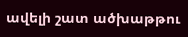ավելի շատ ածխաթթու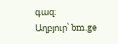գազ։
Աղբյուր՝ bm.ge